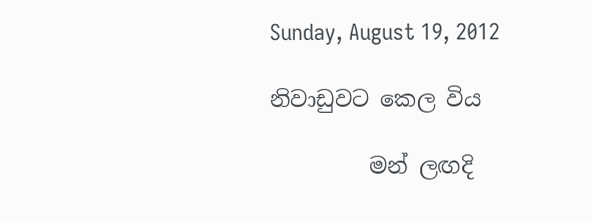Sunday, August 19, 2012

නිවාඩුවට කෙල විය

         මන් ලඟදි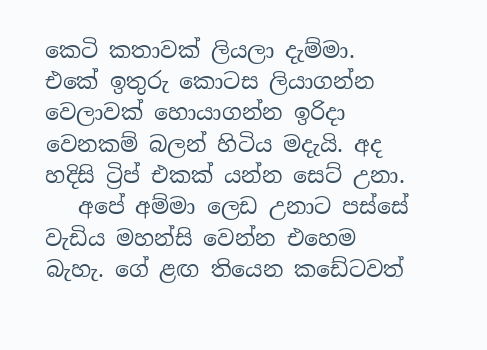කෙටි කතාවක් ලියලා දැම්මා. එකේ ඉතුරු කොටස ලියාගන්න වෙලාවක් හොයාගන්න ඉරිදා වෙනකම් බලන් හිටිය මදැයි. අද හදිසි ට්‍රිප් එකක් යන්න සෙට් උනා.
   අපේ අම්මා ලෙඩ උනාට පස්සේ වැඩිය මහන්සි වෙන්න එහෙම බැහැ. ගේ ළඟ තියෙන කඩේටවත්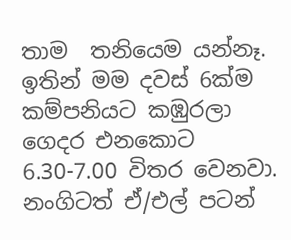තාම  තනියෙම යන්නෑ. ඉතින් මම දවස් 6ක්ම කම්පනියට කඹුරලා ගෙදර එනකොට 6.30-7.00 විතර වෙනවා.  නංගිටත් ඒ/එල් පටන්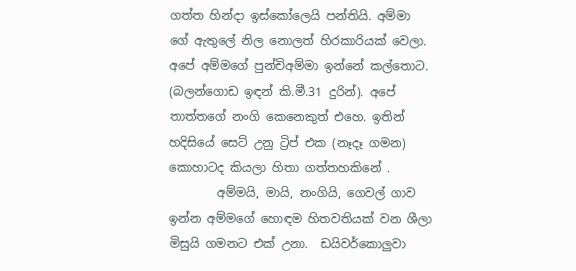ගත්ත හින්දා ඉස්කෝලෙයි පන්තියි. අම්මා ගේ ඇතුලේ නිල නොලත් හිරකාරියක් වෙලා. අපේ අම්මගේ පුන්චිඅම්මා ඉන්නේ කල්තොට. (බලන්ගොඩ ඉඳන් කි.මී.31 දුරින්). අපේ තාත්තගේ නංගි කෙනෙකුත් එහෙ. ඉතින් හදිසියේ සෙට් උනු ට්‍රිප් එක (නෑදෑ ගමන) කොහාටද කියලා හිතා ගත්තහකිනේ .
        අම්මයි, මායි, නංගියි, ගෙවල් ගාව ඉන්න අම්මගේ හොඳම හිතවතියක් වන ශීලා මිසුයි ගමනට එක් උනා.  ඩයිවර්කොලුවා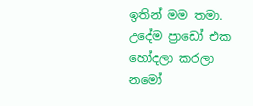ඉතින් මම තමා. උදේම ප්‍රාඩෝ එක හෝදලා කරලා නමෝ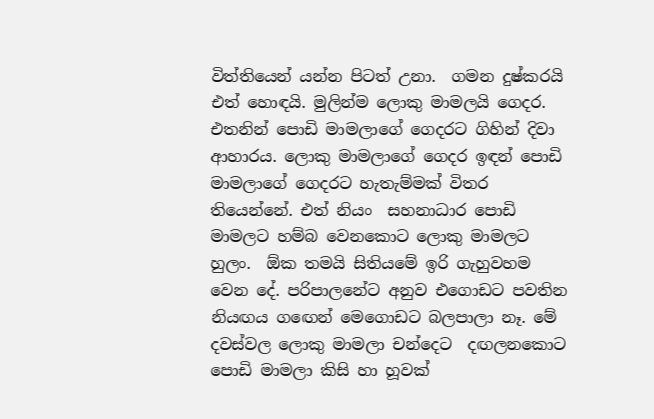විත්තියෙන් යන්න පිටත් උනා.  ගමන දුෂ්කරයි එත් හොඳයි. මුලින්ම ලොකු මාමලයි ගෙදර. එතනින් පොඩි මාමලාගේ ගෙදරට ගිහින් දිවා  ආහාරය. ලොකු මාමලාගේ ගෙදර ඉඳන් පොඩි මාමලාගේ ගෙදරට හැතැම්මක් විතර තියෙන්නේ. එත් නියං  සහනාධාර පොඩි මාමලට හම්බ වෙනකොට ලොකු මාමලට හුලං.  ඕක තමයි සිතියමේ ඉරි ගැහුවහම වෙන දේ. පරිපාලනේට අනුව එගොඩට පවතින නියඟය ගඟෙන් මෙගොඩට බලපාලා නෑ. මේ දවස්වල ලොකු මාමලා චන්දෙට  දඟලනකොට පොඩි මාමලා කිසි හා හූවක්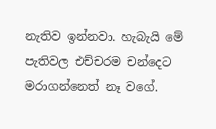නැතිව ඉන්නවා. හැබැයි මේ පැතිවල එච්චරම චන්දෙට මරාගන්නෙත් නෑ වගේ.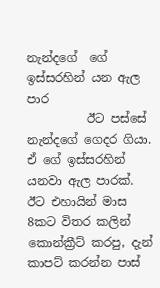නැන්දගේ  ගේ ඉස්සරහින් යන ඇල පාර
          ඊට පස්සේ නැන්දගේ ගෙදර ගියා. ඒ ගේ ඉස්සරහින් යනවා ඇල පාරක්. ඊට එහායින් මාස 8කට විතර කලින් කොන්ක්‍රීට් කරපු, දැන් කාපට් කරන්න පාස්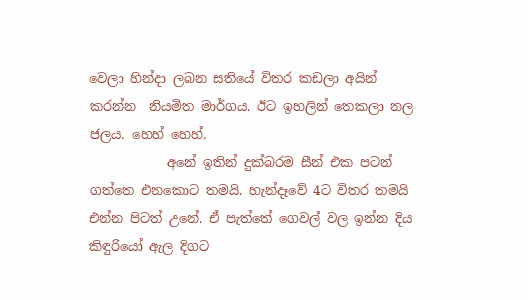වෙලා හින්දා ලබන සතියේ විතර කඩලා අයින් කරන්න  නියමිත මාර්ගය. ඊට ඉහලින් තෙකලා නල ජලය. හෙහ් හෙහ්.
            අනේ ඉතින් දුක්බරම සීන් එක පටන් ගත්තෙ එනකොට තමයි. හැන්දෑවේ 4ට විතර තමයි එන්න පිටත් උනේ. ඒ පැත්තේ ගෙවල් වල ඉන්න දිය කිඳුරියෝ ඇල දිගට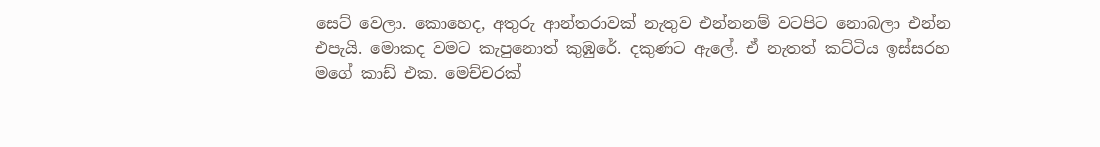සෙට් වෙලා. කොහෙද, අතුරු ආන්තරාවක් නැතුව එන්නනම් වටපිට නොබලා එන්න එපැයි. මොකද වමට කැපුනොත් කුඹුරේ. දකුණට ඇලේ. ඒ නැතත් කට්ටිය ඉස්සරහ මගේ කාඩ් එක. මෙච්චරක්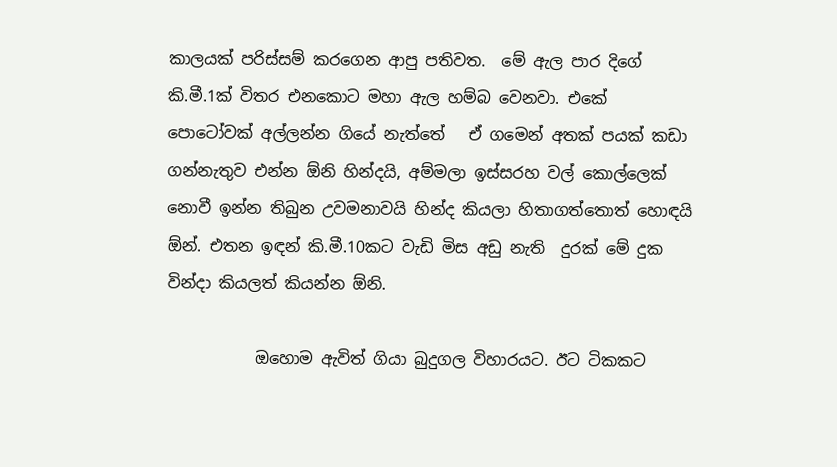කාලයක් පරිස්සම් කරගෙන ආපු පතිවත.  මේ ඇල පාර දිගේ කි.මී.1ක් විතර එනකොට මහා ඇල හම්බ වෙනවා. එකේ පොටෝවක් අල්ලන්න ගියේ නැත්තේ   ඒ ගමෙන් අතක් පයක් කඩා ගන්නැතුව එන්න ඕනි හින්දයි, අම්මලා ඉස්සරහ වල් කොල්ලෙක් නොවී ඉන්න තිබුන උවමනාවයි හින්ද කියලා හිතාගත්තොත් හොඳයි ඕන්. එතන ඉඳන් කි.මී.10කට වැඩි මිස අඩු නැති  දුරක් මේ දුක වින්දා කියලත් කියන්න ඕනි.

           ඔහොම ඇවිත් ගියා බුදුගල විහාරයට. ඊට ටිකකට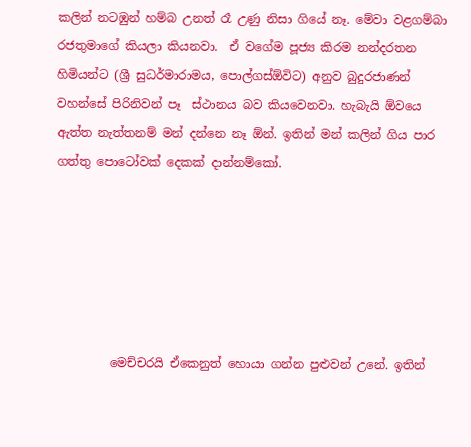කලින් නටඹුන් හම්බ උනත් රෑ උණු නිසා ගියේ නෑ. මේවා වළගම්බා රජතුමාගේ කියලා කියනවා.  ඒ වගේම පූජ්‍ය කිරම නන්දරතන හිමියන්ට (ශ්‍රී සුධර්මාරාමය, පොල්ගස්ඕවිට) අනුව බුදුරජාණන් වහන්සේ පිරිනිවන් පෑ  ස්ථානය බව කියවෙනවා. හැබැයි ඕවයෙ ඇත්ත නැත්තනම් මන් දන්නෙ නෑ ඕන්. ඉතින් මන් කලින් ගිය පාර ගත්තු පොටෝවක් දෙකක් දාන්නම්කෝ.






         මෙච්චරයි ඒකෙනුත් හොයා ගන්න පුළුවන් උනේ. ඉතින්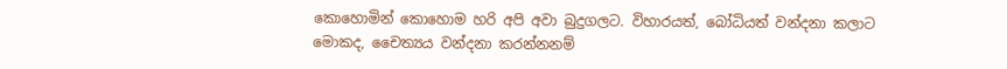කොහොමින් කොහොම හරි අපි අවා බුදුගලට. විහාරයත්, බෝධියත් වන්දනා කලාට මොකද, චෛත්‍යය වන්දනා කරන්නනම්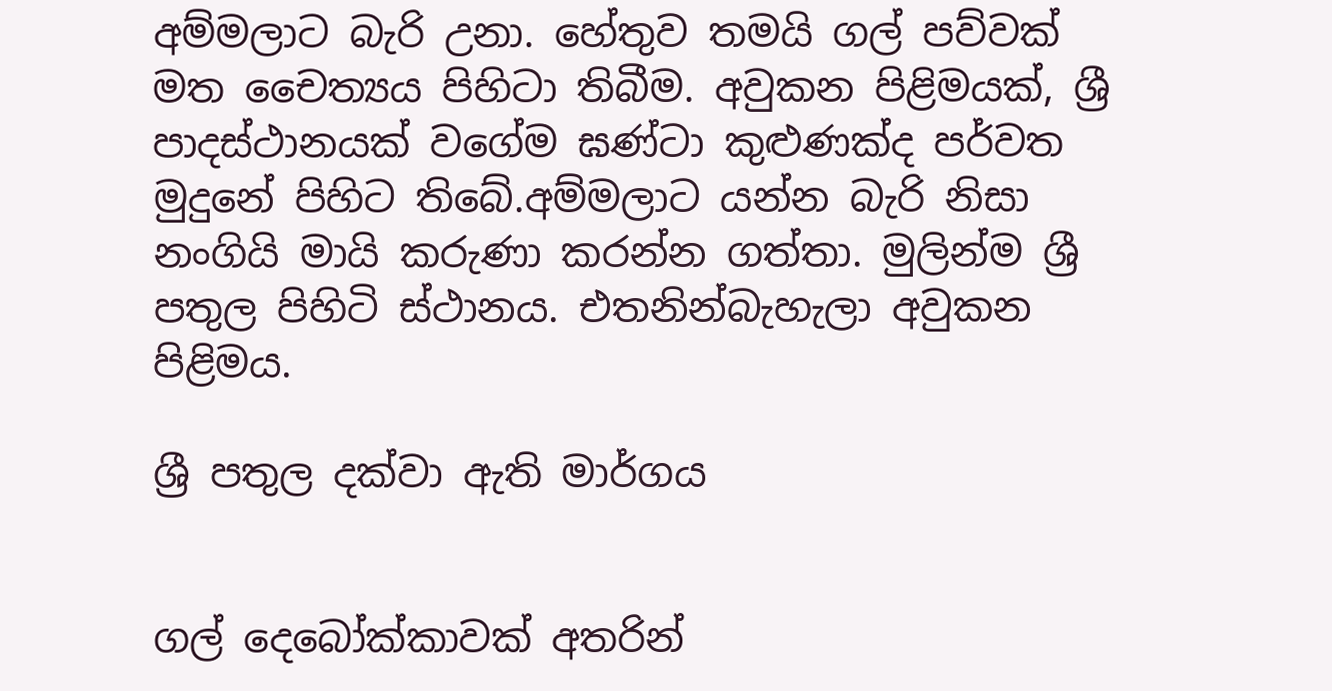අම්මලාට බැරි උනා. හේතුව තමයි ගල් පව්වක් මත චෛත්‍යය පිහිටා තිබීම. අවුකන පිළිමයක්, ශ්‍රී පාදස්ථානයක් වගේම ඝණ්ටා කුළුණක්ද පර්වත මුදුනේ පිහිට තිබේ.අම්මලාට යන්න බැරි නිසා නංගියි මායි කරුණා කරන්න ගත්තා. මුලින්ම ශ්‍රී පතුල පිහිටි ස්ථානය. එතනින්බැහැලා අවුකන පිළිමය.

ශ්‍රී පතුල දක්වා ඇති මාර්ගය


ගල් දෙබෝක්කාවක් අතරින්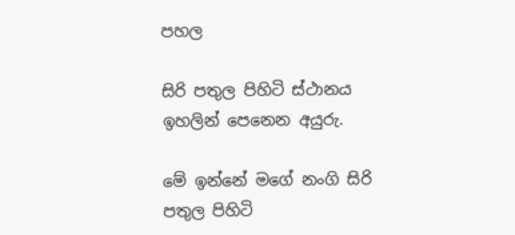පහල

සිරි පතුල පිහිටි ස්ථානය ඉහලින් පෙනෙන අයුරු.

මේ ඉන්නේ මගේ නංගි සිරි පතුල පිහිටි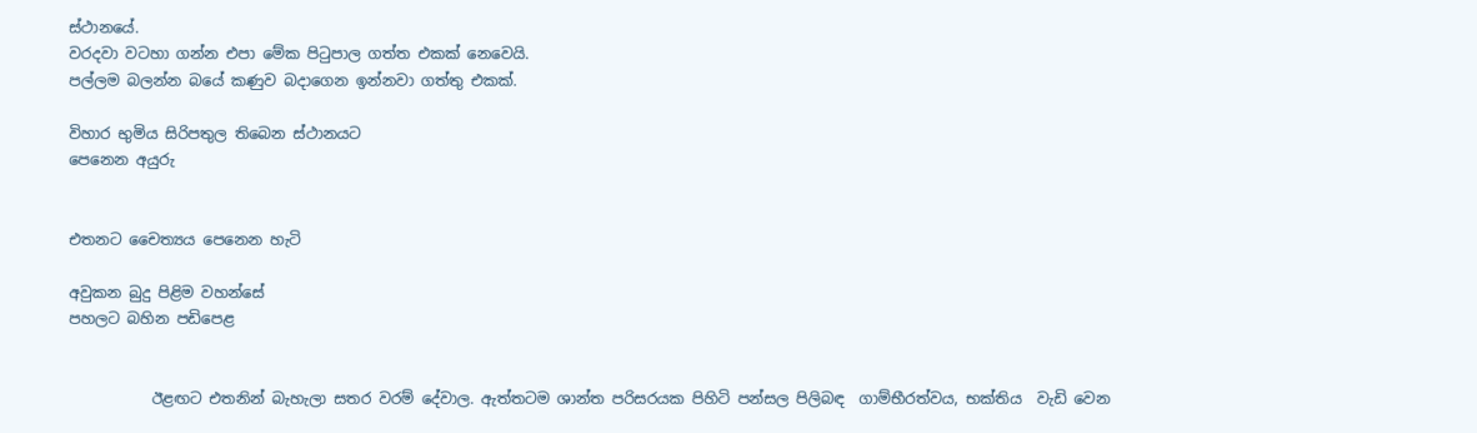ස්ථානයේ.
වරදවා වටහා ගන්න එපා මේක පිටුපාල ගත්ත එකක් නෙවෙයි.
පල්ලම බලන්න බයේ කණුව බදාගෙන ඉන්නවා ගත්තු එකක්.

විහාර භුමිය සිරිපතුල තිබෙන ස්ථානයට
පෙනෙන අයුරු


එතනට චෛත්‍යය පෙනෙන හැටි

අවුකන බුදු පිළිම වහන්සේ
පහලට බහින පඩිපෙළ


           ඊළඟට එතනින් බැහැලා සතර වරම් දේවාල. ඇත්තටම ශාන්ත පරිසරයක පිහිටි පන්සල පිලිබඳ  ගාම්භීරත්වය, භක්තිය  වැඩි වෙන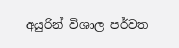අයුරින් විශාල පර්වත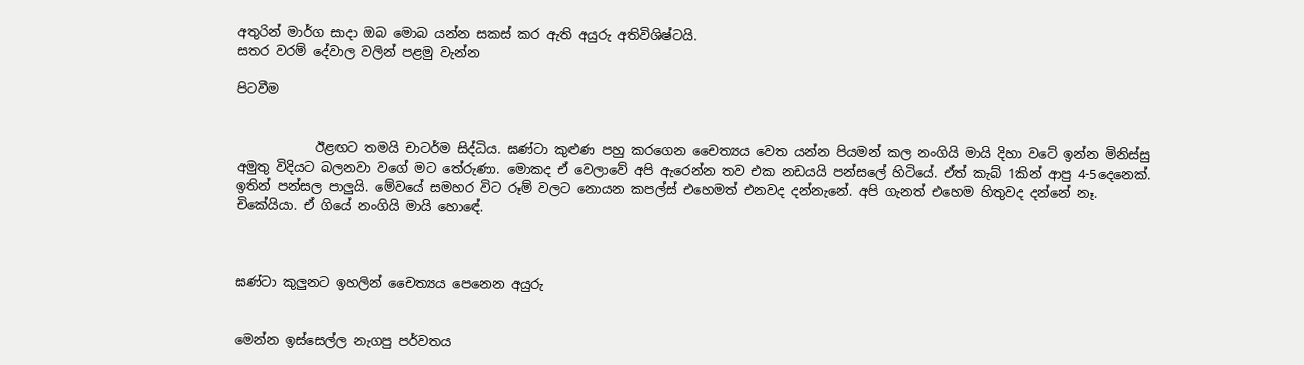අතුරින් මාර්ග සාදා ඔබ මොබ යන්න සකස් කර ඇති අයුරු අතිවිශිෂ්ටයි.
සතර වරම් දේවාල වලින් පළමු වැන්න

පිටවීම


            ඊළඟට තමයි චාටර්ම සිද්ධිය. ඝණ්ටා කුළුණ පහු කරගෙන චෛත්‍යය වෙත යන්න පියමන් කල නංගියි මායි දිහා වටේ ඉන්න මිනිස්සු අමුතු විදියට බලනවා වගේ මට තේරුණා. මොකද ඒ වෙලාවේ අපි ඇරෙන්න තව එක නඩයයි පන්සලේ හිටියේ. ඒත් කැබ් 1කින් ආපු 4-5දෙනෙක්. ඉතින් පන්සල පාලුයි. මේවයේ සමහර විට රූම් වලට නොයන කපල්ස් එහෙමත් එනවද දන්නැනේ. අපි ගැනත් එහෙම හිතුවද දන්නේ නෑ. චිකේයියා. ඒ ගියේ නංගියි මායි හොඳේ.



ඝණ්ටා කුලුනට ඉහලින් චෛත්‍යය පෙනෙන අයුරු


මෙන්න ඉස්සෙල්ල නැගපු පර්වතය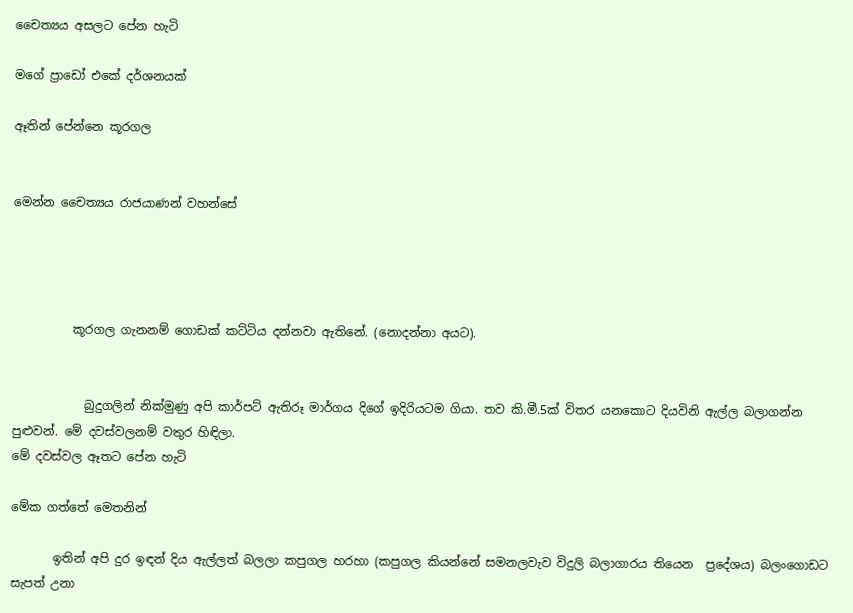චෛත්‍යය අසලට පේන හැටි

මගේ ප්‍රාඩෝ එකේ දර්ශනයක්

ඈතින් පේන්නෙ කූරගල


මෙන්න චෛත්‍යය රාජයාණන් වහන්සේ




          කූරගල ගැනනම් ගොඩක් කට්ටිය දන්නවා ඇතිනේ. (නොදන්නා අයට).


            බුදුගලින් නික්මුණු අපි කාර්පට් ඇතිරූ මාර්ගය දිගේ ඉදිරියටම ගියා. තව කි.මී.5ක් විතර යනකොට දියවිනි ඇල්ල බලාගන්න පුළුවන්. මේ දවස්වලනම් වතුර හිඳිලා.
මේ දවස්වල ඈතට පේන හැටි

මේක ගත්තේ මෙතනින්

       ඉතින් අපි දුර ඉඳන් දිය ඇල්ලත් බලලා කපුගල හරහා (කපුගල කියන්නේ සමනලවැව විදුලි බලාගාරය තියෙන  ප්‍රදේශය) බලංගොඩට සැපත් උනා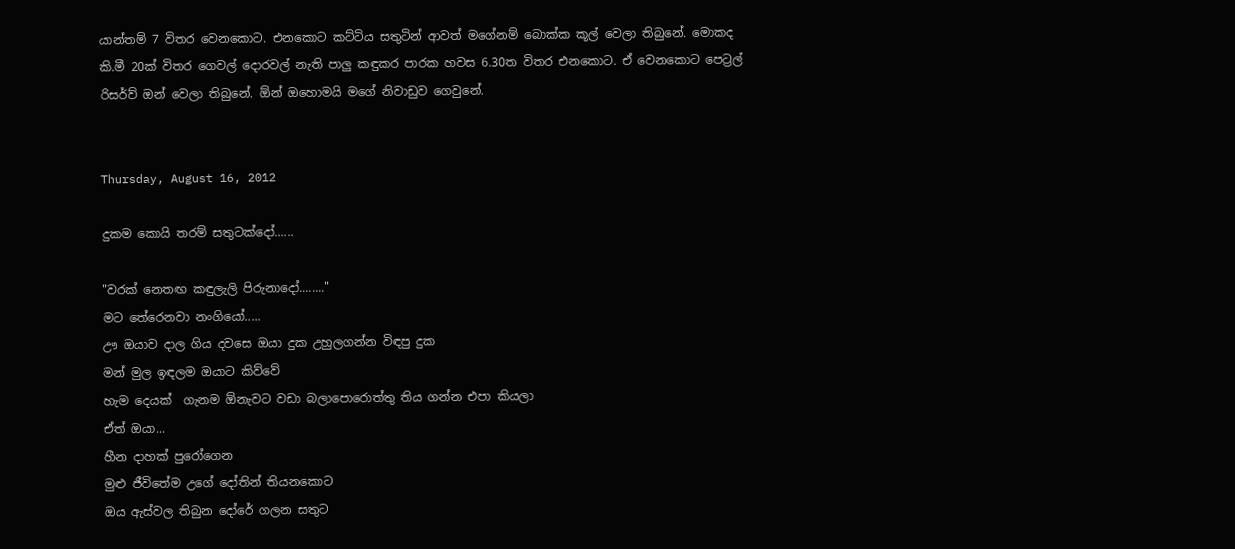යාන්තම් 7 විතර වෙනකොට. එනකොට කට්ටිය සතුටින් ආවත් මගේනම් බොක්ක කූල් වෙලා තිබුනේ. මොකද කි.මී 20ක් විතර ගෙවල් දොරවල් නැති පාලු කඳුකර පාරක හවස 6.30ත විතර එනකොට. ඒ වෙනකොට පෙට්‍රල් රිසර්ව් ඔන් වෙලා තිබුනේ. ඕන් ඔහොමයි මගේ නිවාඩුව ගෙවුනේ.


Thursday, August 16, 2012

දුකම කොයි තරම් සතුටක්දෝ......

"වරක් නෙතඟ කඳුලැලි පිරුනාදෝ........"
මට තේරෙනවා නංගියෝ.....
ඌ ඔයාව දාල ගිය දවසෙ ඔයා දුක උහුලගන්න විඳපු දුක
මන් මුල ඉඳලම ඔයාට කිව්වේ
හැම දෙයක්  ගැනම ඕනැවට වඩා බලාපොරොත්තු තිය ගන්න එපා කියලා
ඒත් ඔයා...
හීන දාහක් පුරෝගෙන
මුළු ජීවිතේම උගේ දෝතින් තියනකොට
ඔය ඇස්වල තිබුන දෝරේ ගලන සතුට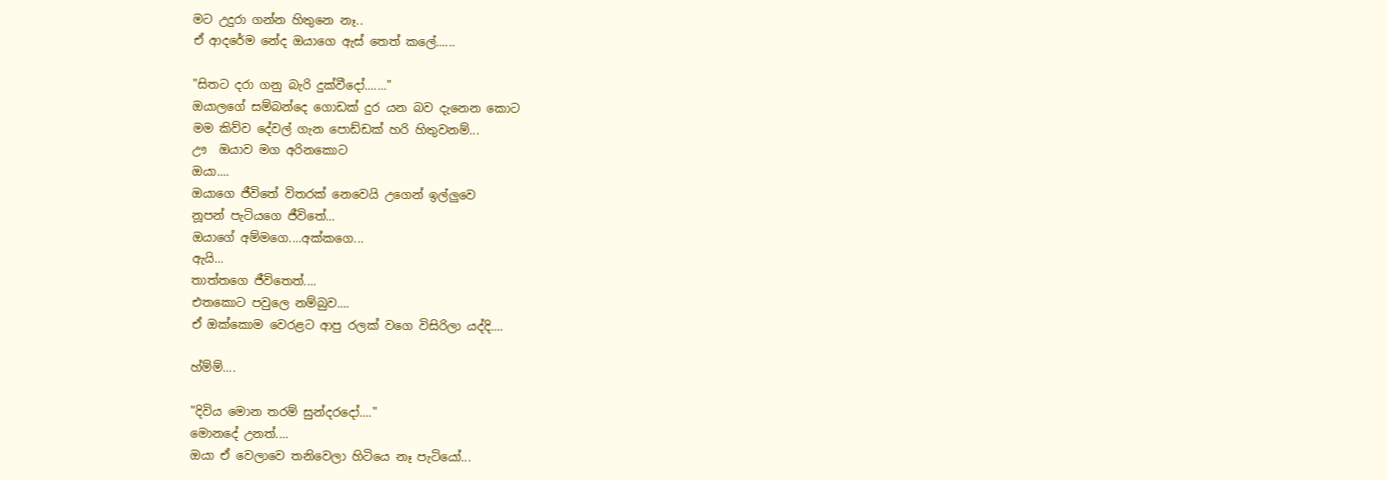මට උදුරා ගන්න හිතුනෙ නෑ..
ඒ ආදරේම නේද ඔයාගෙ ඇස් තෙත් කලේ......

"සිතට දරා ගනු බැරි දුක්වීදෝ......."
ඔයාලගේ සම්බන්දෙ ගොඩක් දුර යන බව දැනෙන කොට
මම කිව්ව දේවල් ගැන පොඩ්ඩක් හරි හිතුවනම්...
ඌ  ඔයාව මග අරිනකොට
ඔයා....
ඔයාගෙ ජීවිතේ විතරක් නෙවෙයි උගෙන් ඉල්ලුවෙ
නූපන් පැටියගෙ ජීවිතේ...
ඔයාගේ අම්මගෙ....අක්කගෙ...
ඇයි...
තාත්තගෙ ජීවිතෙත්....
එතකොට පවුලෙ නම්බුව....
ඒ ඔක්කොම වෙරළට ආපු රලක් වගෙ විසිරිලා යද්දි....

හ්ම්ම්....

"දිවිය මොන තරම් සුන්දරදෝ...."
මොනදේ උනත්....
ඔයා ඒ වෙලාවෙ තනිවෙලා හිටියෙ නෑ පැටියෝ...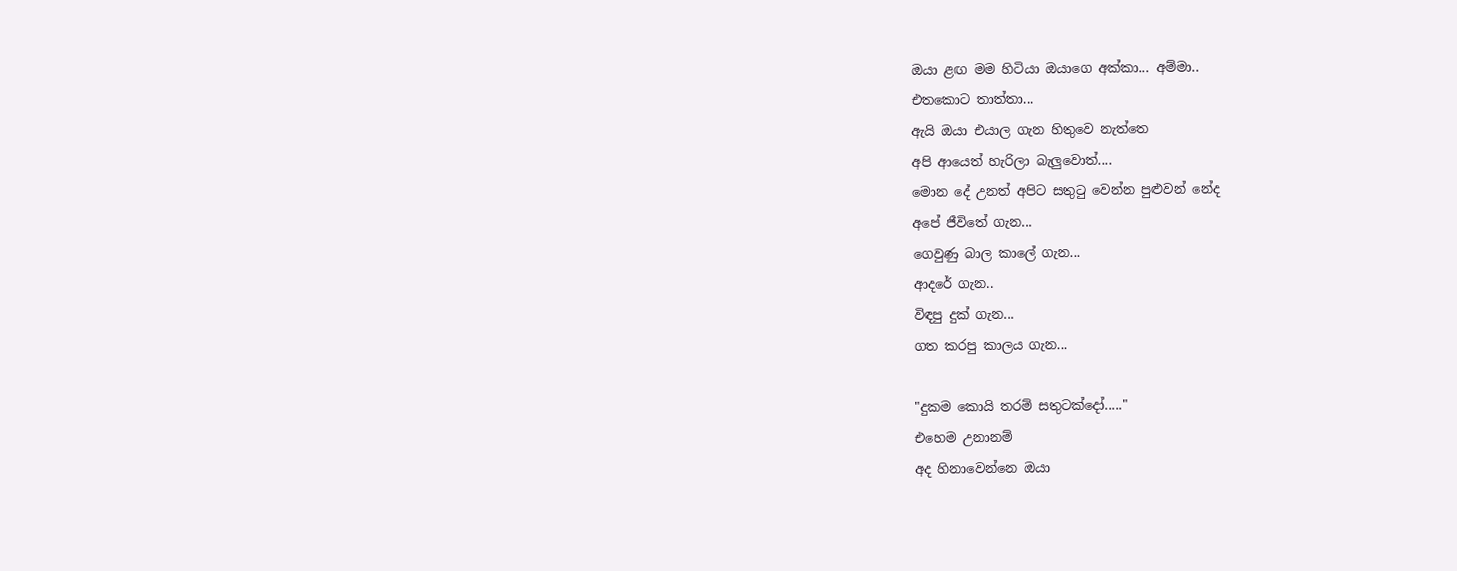ඔයා ළඟ මම හිටියා ඔයාගෙ අක්කා... අම්මා..
එතකොට තාත්තා...
ඇයි ඔයා එයාල ගැන හිතුවෙ නැත්තෙ
අපි ආයෙත් හැරිලා බැලුවොත්....
මොන දේ උනත් අපිට සතුටු වෙන්න පුළුවන් නේද
අපේ ජීවිතේ ගැන...
ගෙවුණු බාල කාලේ ගැන...
ආදරේ ගැන..
විඳපු දුක් ගැන...
ගත කරපු කාලය ගැන...

"දුකම කොයි තරම් සතුටක්දෝ....."
එහෙම උනානම්
අද හිනාවෙන්නෙ ඔයා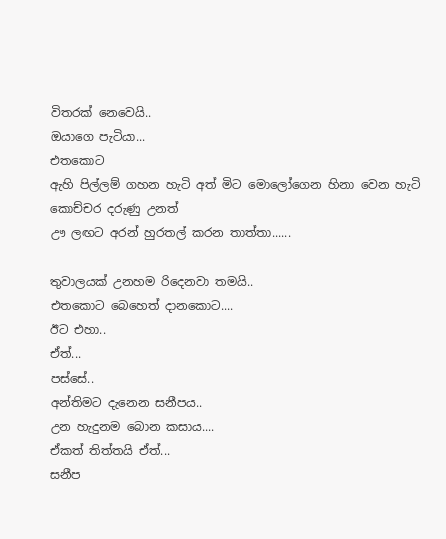විතරක් නෙවෙයි..
ඔයාගෙ පැටියා...
එතකොට
ඇහි පිල්ලම් ගහන හැටි අත් මිට මොලෝගෙන හිනා වෙන හැටි
කොච්චර දරුණු උනත්
ඌ ලඟට අරන් හුරතල් කරන තාත්තා......

තුවාලයක් උනහම රිදෙනවා තමයි..
එතකොට බෙහෙත් දානකොට....
ඊට එහා..
ඒත්...
පස්සේ..
අන්තිමට දැනෙන සනීපය..
උන හැදුනම බොන කසාය....
ඒකත් තිත්තයි ඒත්...
සනීප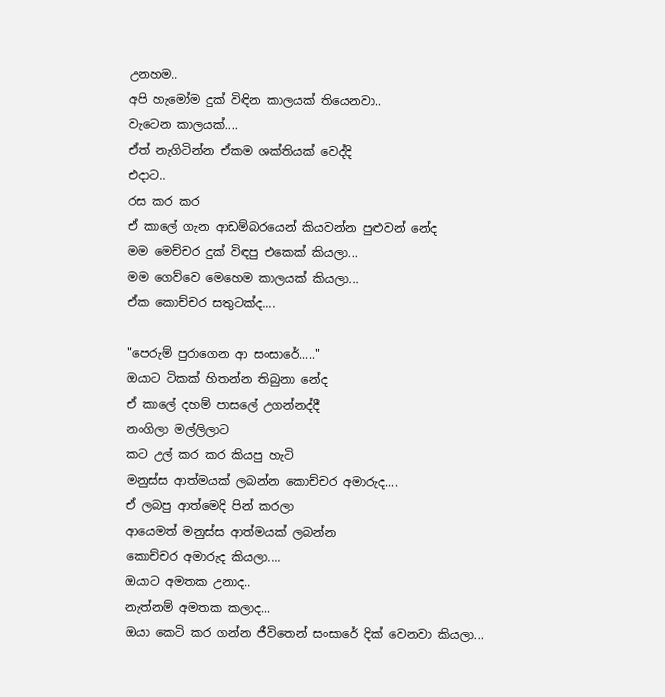උනහම..
අපි හැමෝම දුක් විඳින කාලයක් තියෙනවා..
වැටෙන කාලයක්....
ඒත් නැගිටින්න ඒකම ශක්තියක් වෙද්දි
එදාට..
රස කර කර
ඒ කාලේ ගැන ආඩම්බරයෙන් කියවන්න පුළුවන් නේද
මම මෙච්චර දුක් විඳපු එකෙක් කියලා...
මම ගෙව්වෙ මෙහෙම කාලයක් කියලා...
ඒක කොච්චර සතුටක්ද....

"පෙරුම් පුරාගෙන ආ සංසාරේ....."
ඔයාට ටිකක් හිතන්න තිබුනා නේද
ඒ කාලේ දහම් පාසලේ උගන්නද්දී
නංගිලා මල්ලිලාට
කට උල් කර කර කියපු හැටි
මනුස්ස ආත්මයක් ලබන්න කොච්චර අමාරුද....
ඒ ලබපු ආත්මෙදි පින් කරලා
ආයෙමත් මනුස්ස ආත්මයක් ලබන්න
කොච්චර අමාරුද කියලා....
ඔයාට අමතක උනාද..
නැත්නම් අමතක කලාද...
ඔයා කෙටි කර ගන්න ජීවිතෙන් සංසාරේ දික් වෙනවා කියලා...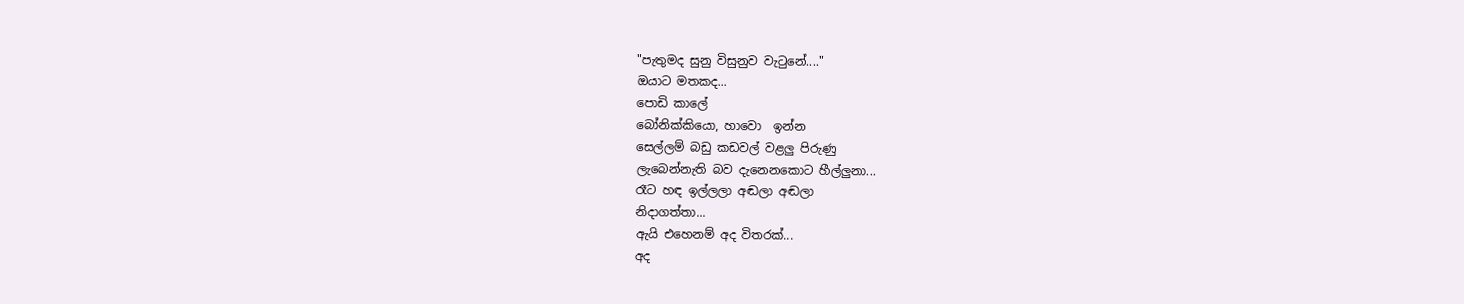"පැතුමද සුනු විසුනුව වැටුනේ...."
ඔයාට මතකද...
පොඩි කාලේ
බෝනික්කියො, හාවො  ඉන්න
සෙල්ලම් බඩු කඩවල් වළලු පිරුණු
ලැබෙන්නැති බව දැනෙනකොට හීල්ලුනා...
රෑට හඳ ඉල්ලලා අඬලා අඬලා
නිදාගත්තා...
ඇයි එහෙනම් අද විතරක්...
අද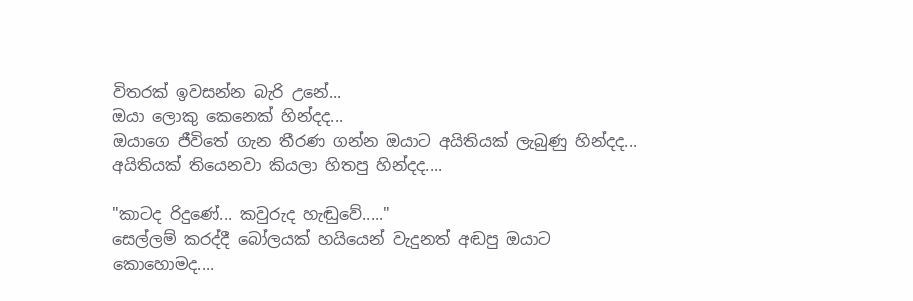විතරක් ඉවසන්න බැරි උනේ...
ඔයා ලොකු කෙනෙක් හින්දද...
ඔයාගෙ ජීවිතේ ගැන තීරණ ගන්න ඔයාට අයිතියක් ලැබුණු හින්දද...
අයිතියක් තියෙනවා කියලා හිතපු හින්දද....

"කාටද රිදුණේ... කවුරුද හැඬුවේ....."
සෙල්ලම් කරද්දී බෝලයක් හයියෙන් වැදුනත් අඬපු ඔයාට
කොහොමද....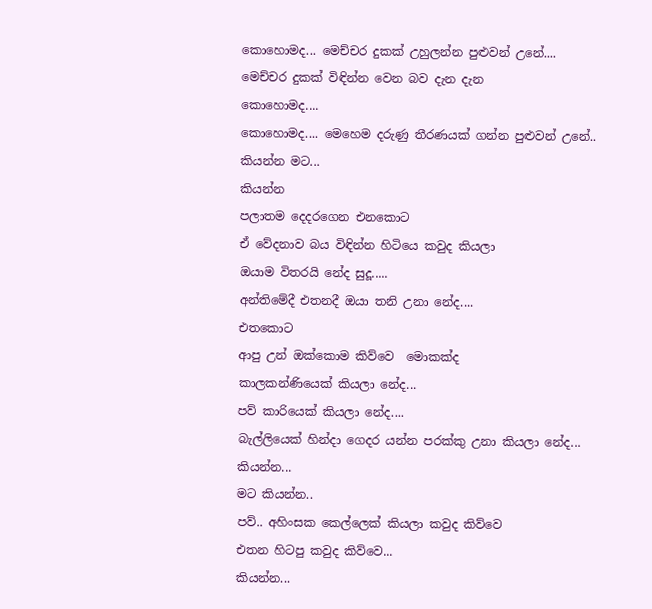කොහොමද... මෙච්චර දුකක් උහුලන්න පුළුවන් උනේ....
මෙච්චර දුකක් විඳින්න වෙන බව දැන දැන
කොහොමද....
කොහොමද.... මෙහෙම දරුණු තීරණයක් ගන්න පුළුවන් උනේ..
කියන්න මට...
කියන්න
පලාතම දෙදරගෙන එනකොට
ඒ වේදනාව බය විඳින්න හිටියෙ කවුද කියලා
ඔයාම විතරයි නේද සුදූ.....
අන්තිමේදී එතනදී ඔයා තනි උනා නේද....
එතකොට
ආපු උන් ඔක්කොම කිව්වෙ  මොකක්ද
කාලකන්ණියෙක් කියලා නේද...
පව් කාරියෙක් කියලා නේද....
බැල්ලියෙක් හින්දා ගෙදර යන්න පරක්කු උනා කියලා නේද...
කියන්න...
මට කියන්න..
පව්.. අහිංසක කෙල්ලෙක් කියලා කවුද කිව්වෙ
එතන හිටපු කවුද කිව්වෙ...
කියන්න...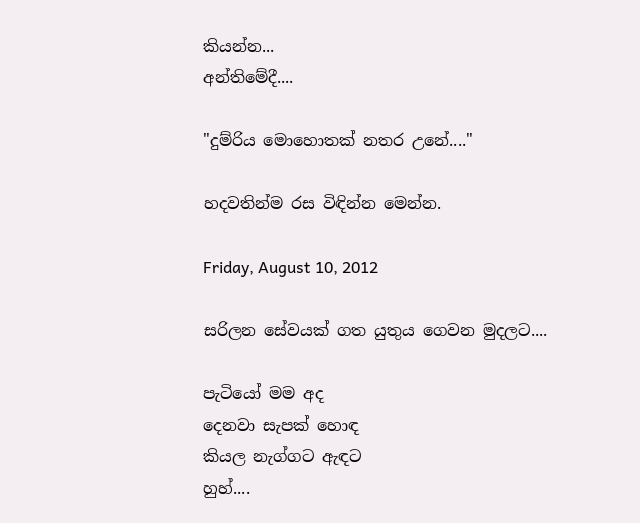කියන්න...
අන්තිමේදී....

"දුම්රිය මොහොතක් නතර උනේ...."

හදවතින්ම රස විඳින්න මෙන්න.

Friday, August 10, 2012

සරිලන සේවයක් ගත යුතුය ගෙවන මුදලට....

පැටියෝ මම අද
දෙනවා සැපක් හොඳ
කියල නැග්ගට ඇඳට
හුහ්....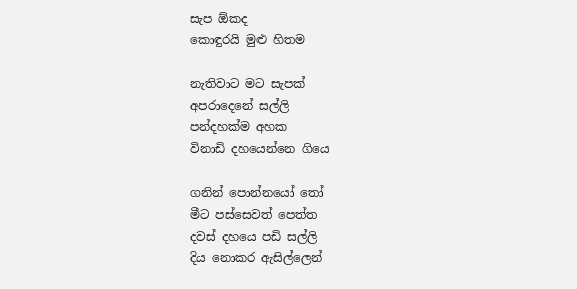සැප ඕකද
කොඳුරයි මුළු හිතම

නැතිවාට මට සැපක්
අපරාදෙනේ සල්ලි
පන්දහක්ම අහක
විනාඩි දහයෙන්නෙ ගියෙ

ගනින් පොන්නයෝ තෝ
මීට පස්සෙවත් පෙත්ත
දවස් දහයෙ පඩි සල්ලි
දිය නොකර ඇසිල්ලෙන්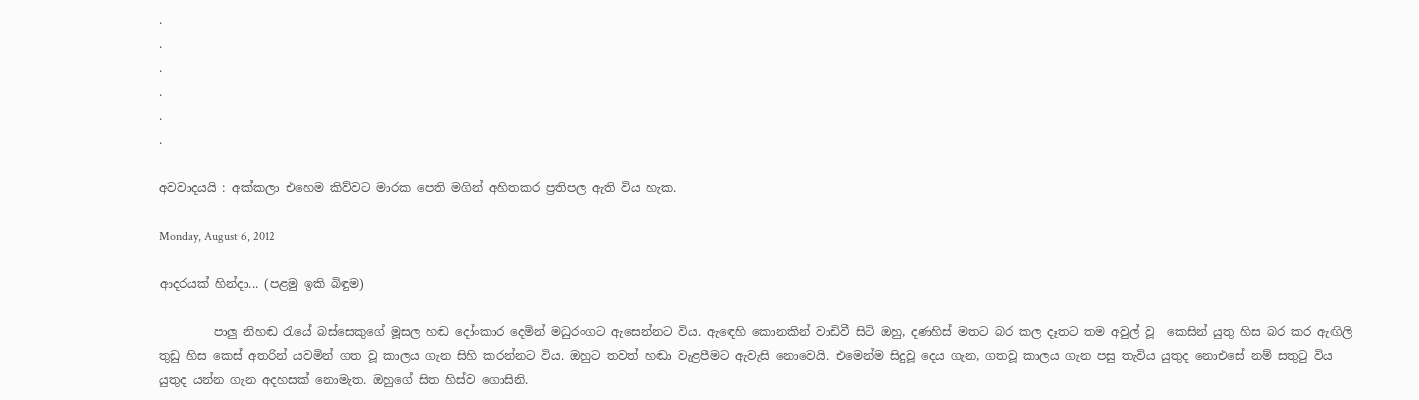.
.
.
.
.
.

අවවාදයයි : අක්කලා එහෙම කිව්වට මාරක පෙති මගින් අහිතකර ප්‍රතිපල ඇති විය හැක.

Monday, August 6, 2012

ආදරයක් හින්දා... (පළමු ඉකි බිඳුම)

         පාලු නිහඬ රැයේ බස්සෙකුගේ මූසල හඬ දෝංකාර දෙමින් මධුරංගට ඇසෙන්නට විය. ඇඳෙහි කොනකින් වාඩිවී සිටි ඔහු, දණහිස් මතට බර කල දෑතට තම අවුල් වූ  කෙසින් යුතු හිස බර කර ඇඟිලි තුඩු හිස කෙස් අතරින් යවමින් ගත වූ කාලය ගැන සිහි කරන්නට විය. ඔහුට තවත් හඬා වැළපීමට ඇවැසි නොවෙයි. එමෙන්ම සිදුවූ දෙය ගැන, ගතවූ කාලය ගැන පසු තැවිය යුතුද නොඑසේ නම් සතුටු විය යුතුද යන්න ගැන අදහසක් නොමැත. ඔහුගේ සිත හිස්ව ගොසිනි.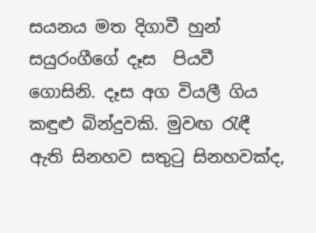සයනය මත දිගාවී හුන් සයුරංගීගේ දෑස  පියවී ගොසිනි. දෑස අග වියලී ගිය කඳුළු බින්දුවකි. මුවඟ රැඳී ඇති සිනහව සතුටු සිනහවක්ද,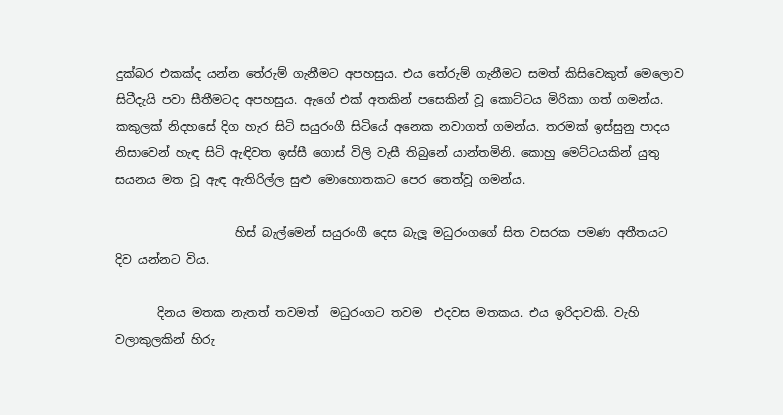දුක්බර එකක්ද යන්න තේරුම් ගැනීමට අපහසුය. එය තේරුම් ගැනීමට සමත් කිසිවෙකුත් මෙලොව සිටීදැයි පවා සීතීමටද අපහසුය. ඇගේ එක් අතකින් පසෙකින් වූ කොට්ටය මිරිකා ගත් ගමන්ය. කකුලක් නිදහසේ දිග හැර සිටි සයුරංගී සිටියේ අනෙක නවාගත් ගමන්ය. තරමක් ඉස්සුනු පාදය නිසාවෙන් හැඳ සිටි ඇඳිවත ඉස්සී ගොස් විලි වැසී තිබුනේ යාන්තමිනි. කොහු මෙට්ටයකින් යුතු සයනය මත වූ ඇඳ ඇතිරිල්ල සුළු මොහොතකට පෙර තෙත්වූ ගමන්ය.

                    හිස් බැල්මෙන් සයුරංගී දෙස බැලූ මධුරංගගේ සිත වසරක පමණ අතීතයට දිව යන්නට විය.

       දිනය මතක නැතත් තවමත්  මධුරංගට තවම  එදවස මතකය. එය ඉරිදාවකි. වැහි වලාකුලකින් හිරු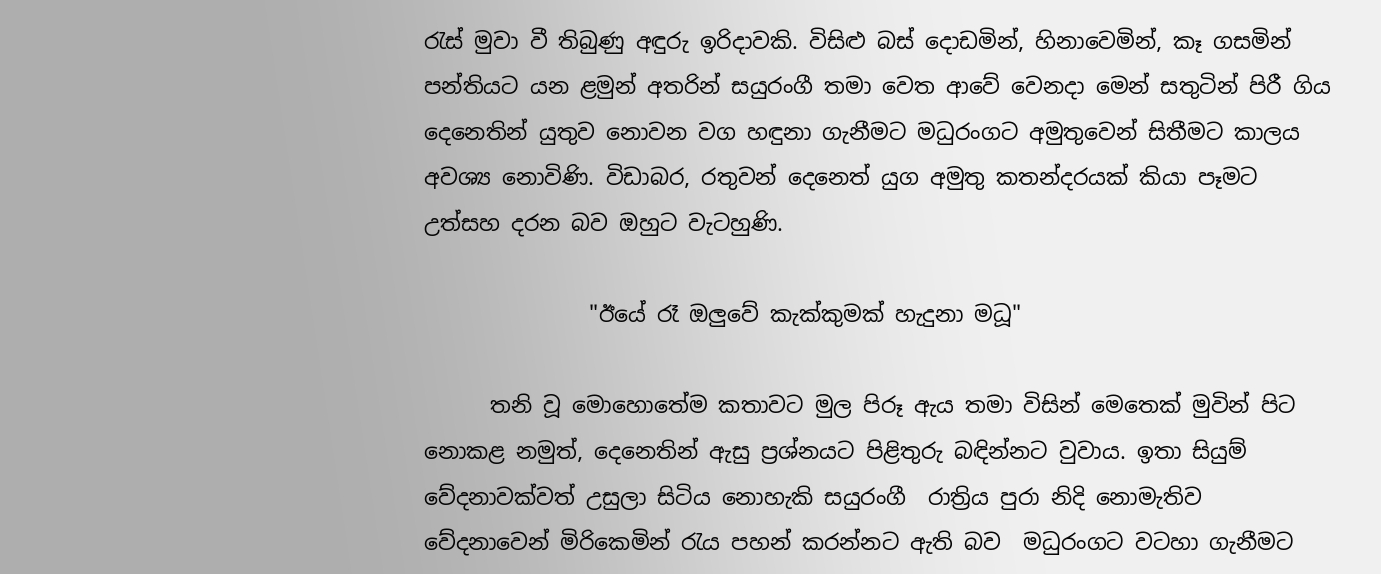රැස් මුවා වී තිබුණු අඳුරු ඉරිදාවකි. විසිළු බස් දොඩමින්, හිනාවෙමින්, කෑ ගසමින් පන්තියට යන ළමුන් අතරින් සයුරංගී තමා වෙත ආවේ වෙනදා මෙන් සතුටින් පිරී ගිය දෙනෙතින් යුතුව නොවන වග හඳුනා ගැනීමට මධුරංගට අමුතුවෙන් සිතීමට කාලය අවශ්‍ය නොවිණි. විඩාබර, රතුවන් දෙනෙත් යුග අමුතු කතන්දරයක් කියා පෑමට  උත්සහ දරන බව ඔහුට වැටහුණි.

               "ඊයේ රෑ ඔලුවේ කැක්කුමක් හැදුනා මධූ"

      තනි වූ මොහොතේම කතාවට මුල පිරූ ඇය තමා විසින් මෙතෙක් මුවින් පිට නොකළ නමුත්, දෙනෙතින් ඇසු ප්‍රශ්නයට පිළිතුරු බඳින්නට වුවාය. ඉතා සියුම් වේදනාවක්වත් උසුලා සිටිය නොහැකි සයුරංගී  රාත්‍රිය පුරා නිදි නොමැතිව වේදනාවෙන් මිරිකෙමින් රැය පහන් කරන්නට ඇති බව  මධුරංගට වටහා ගැනීමට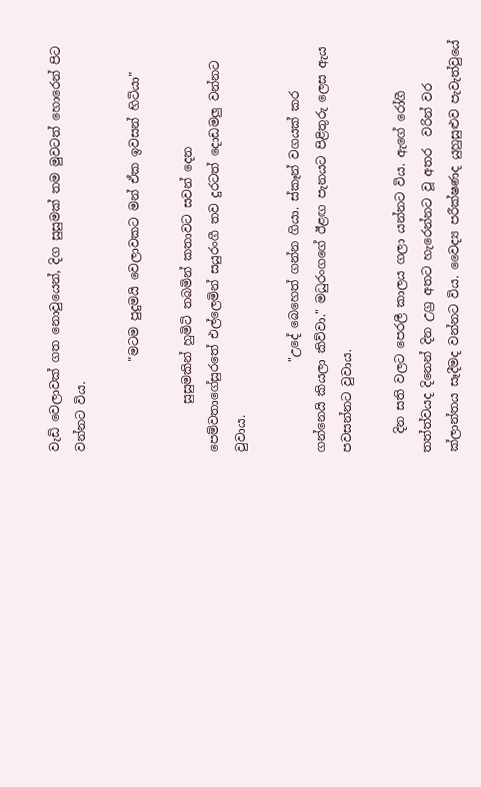වැඩි වෙලාවක් ගත නොවුයෙන්, දිග සුසුමක් තම මුවටත් හොරෙන් පිට වන්නට විය.

               "මටම පුදුමයි වෙලාවකට මන් ඒක ඉවසන් හිටියා"

        සුසුමකින් හුමිටි තබමින් කතාවට සවන් දෙන පෙම්වතාගේසුරතේ එල්ලෙමින් සයුරංගී තව දුරටත් දොඩමලු වන්නට වුවාය.

               "උදේ බෙහෙත් ගන්න ගියා. ස්කෑන් වගයක් කර ගන්නෙයි කියලා කිව්වා." මධුරංගගේ ඊළඟ පැනයට පිළිතුරු ලෙස ඇය පවසන්නට වුවාය.

   දින සති වලට පෙරලී කාලය ගලා යන්නට විය. ඇගේ රෝගී තත්ත්වයද දිනෙන් දින උග්‍ර අතට හැරෙන්නට වූ අතර  වරින් වර ක්ලාන්තය සෑදීමද වන්නට විය. වෛද්‍ය පරීක්ෂණද යුහුසුළුව පැවැත්වුයේ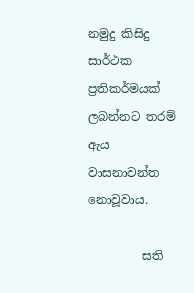නමුදු කිසිදු සාර්ථක ප්‍රතිකර්මයක් ලබන්නට තරම් ඇය වාසනාවන්ත නොවූවාය.

         සති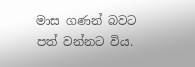මාස ගණන් බවට පත් වන්නට විය.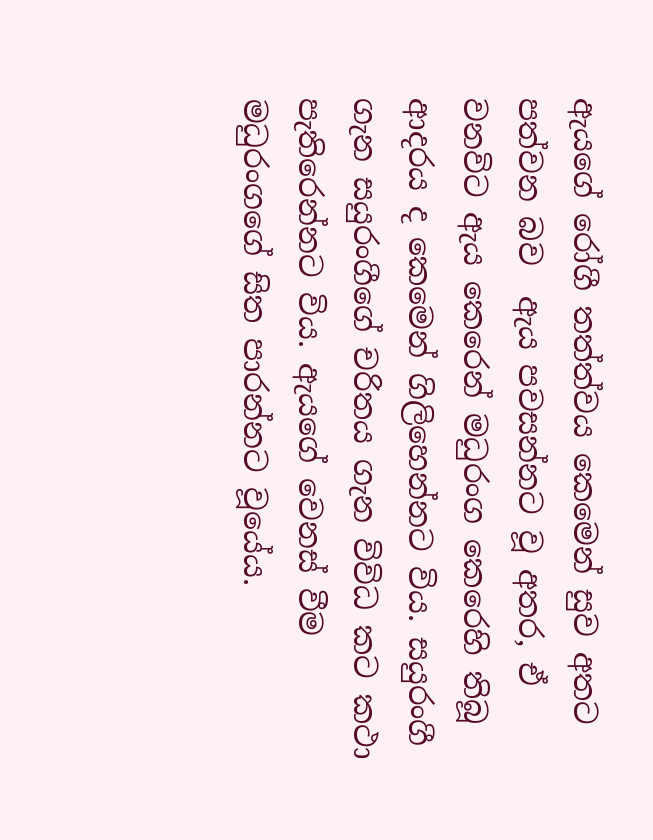ඇයගේ රෝගී තත්ත්වය කෙමෙන් සුව අතට පත්වන බව  ඇය පවසන්නට වූ අතර, ඒ වනවිට ඇය කෙරෙන් මධුරංග කෙරෙහි තිබූ ආදරය ද කෙමෙන් ගිලිහෙන්නට විය. සයුරංගී ගැන සයුරංගීගේ චරිතය ගැන විවිධ කට කථා පැතිරෙන්නට විය. ඇයගේ වෙනස් වීම මධුරංගගේ සිත පාරන්නට වූයේය.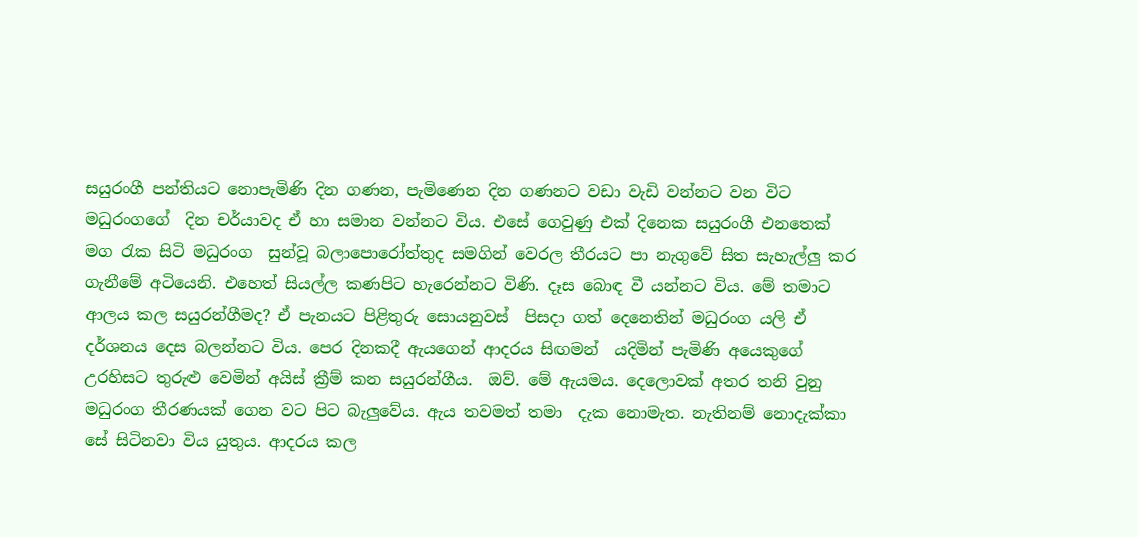සයුරංගී පන්තියට නොපැමිණි දින ගණන, පැමිණෙන දින ගණනට වඩා වැඩි වන්නට වන විට මධුරංගගේ  දින චර්යාවද ඒ හා සමාන වන්නට විය. එසේ ගෙවුණු එක් දිනෙක සයුරංගී එනතෙක් මග රැක සිටි මධුරංග  සුන්වූ බලාපොරෝත්තුද සමගින් වෙරල තීරයට පා නැගුවේ සිත සැහැල්ලු කර ගැනීමේ අටියෙනි. එහෙත් සියල්ල කණපිට හැරෙන්නට විණි. දෑස බොඳ වී යන්නට විය. මේ තමාට ආලය කල සයුරන්ගීමද? ඒ පැනයට පිළිතුරු සොයනුවස්  පිසදා ගත් දෙනෙතින් මධුරංග යලි ඒ දර්ශනය දෙස බලන්නට විය. පෙර දිනකදී ඇයගෙන් ආදරය සිඟමන්  යදිමින් පැමිණි අයෙකුගේ උරහිසට තුරුළු වෙමින් අයිස් ක්‍රීම් කන සයුරන්ගීය.  ඔව්. මේ ඇයමය. දෙලොවක් අතර තනි වුනු මධුරංග තීරණයක් ගෙන වට පිට බැලුවේය. ඇය තවමත් තමා  දැක නොමැත. නැතිනම් නොදැක්කා සේ සිටිනවා විය යුතුය. ආදරය කල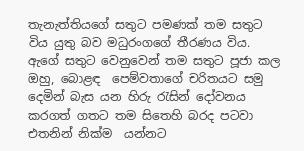තැනැත්තියගේ සතුට පමණක් තම සතුට විය යුතු බව මධුරංගගේ තීරණය විය. ඇගේ සතුට වෙනුවෙන් තම සතුට පූජා කල ඔහු, බොළඳ  පෙම්වතාගේ චරිතයට සමු දෙමින් බැස යන හිරු රැසින් දෝවනය කරගත් ගතට තම සිතෙහි බරද පටවා  එතනින් නික්ම  යන්නට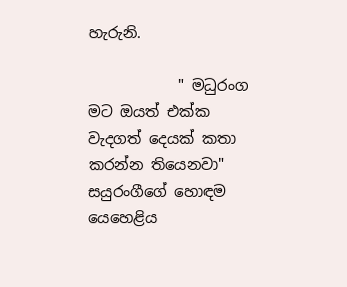හැරුනි.

            " මධුරංග මට ඔයත් එක්ක වැදගත් දෙයක් කතා කරන්න තියෙනවා" සයුරංගීගේ හොඳම යෙහෙළිය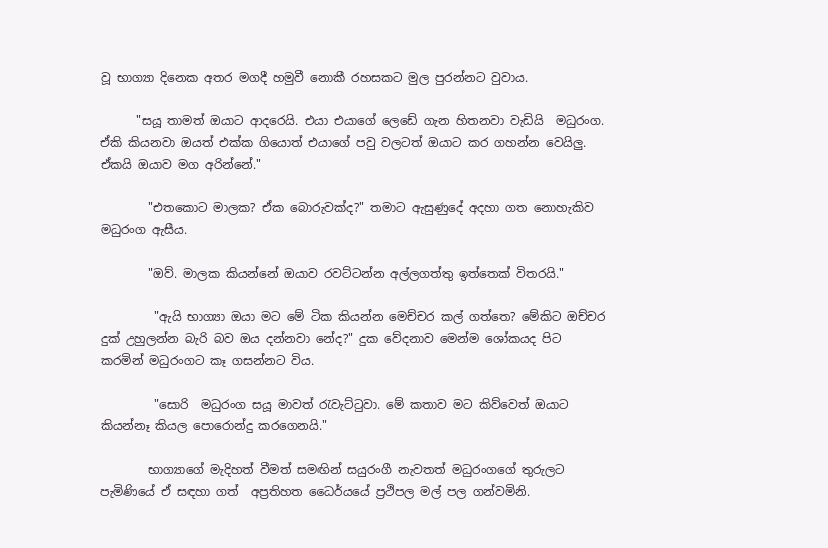වූ භාග්‍යා දිනෙක අතර මගදී හමුවී නොකී රහසකට මුල පුරන්නට වුවාය.

      "සයූ තාමත් ඔයාට ආදරෙයි. එයා එයාගේ ලෙඩේ ගැන හිතනවා වැඩියි  මධුරංග. ඒකි කියනවා ඔයත් එක්ක ගියොත් එයාගේ පවු වලටත් ඔයාට කර ගහන්න වෙයිලු. ඒකයි ඔයාව මග අරින්නේ."

        "එතකොට මාලක? ඒක බොරුවක්ද?" තමාට ඇසුණුදේ අදහා ගත නොහැකිව  මධුරංග ඇසීය.

        "ඔව්. මාලක කියන්නේ ඔයාව රවට්ටන්න අල්ලගත්තු ඉත්තෙක් විතරයි."

         "ඇයි භාග්‍යා ඔයා මට මේ ටික කියන්න මෙච්චර කල් ගත්තෙ? මේකිට ඔච්චර දුක් උහුලන්න බැරි බව ඔය දන්නවා නේද?" දුක වේදනාව මෙන්ම ශෝකයද පිට කරමින් මධුරංගට කෑ ගසන්නට විය.

         "සොරි  මධුරංග සයූ මාවත් රැවැට්ටුවා. මේ කතාව මට කිව්වෙත් ඔයාට කියන්නෑ කියල පොරොන්දු කරගෙනයි."

        භාග්‍යාගේ මැදිහත් වීමත් සමඟින් සයුරංගී නැවතත් මධුරංගගේ තුරුලට පැමිණියේ ඒ සඳහා ගත්  අප්‍රතිහත ධෛර්යයේ ප්‍රථිපල මල් පල ගන්වමිනි.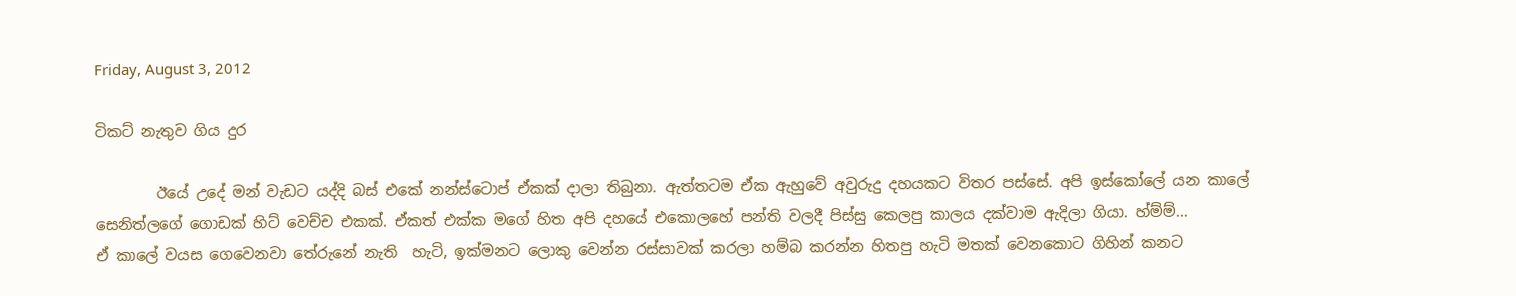Friday, August 3, 2012

ටිකට් නැතුව ගිය දුර

        ඊයේ උදේ මන් වැඩට යද්දි බස් එකේ නන්ස්ටොප් ඒකක් දාලා තිබුනා. ඇත්තටම ඒක ඇහුවේ අවුරුදු දහයකට විතර පස්සේ. අපි ඉස්කෝලේ යන කාලේ සෙනිත්ලගේ ගොඩක් හිට් වෙච්ච එකක්. ඒකත් එක්ක මගේ හිත අපි දහයේ එකොලහේ පන්ති වලදී පිස්සු කෙලපු කාලය දක්වාම ඇදිලා ගියා. හ්ම්ම්...
ඒ කාලේ වයස ගෙවෙනවා තේරුනේ නැති  හැටි, ඉක්මනට ලොකු වෙන්න රස්සාවක් කරලා හම්බ කරන්න හිතපු හැටි මතක් වෙනකොට ගිහින් කනට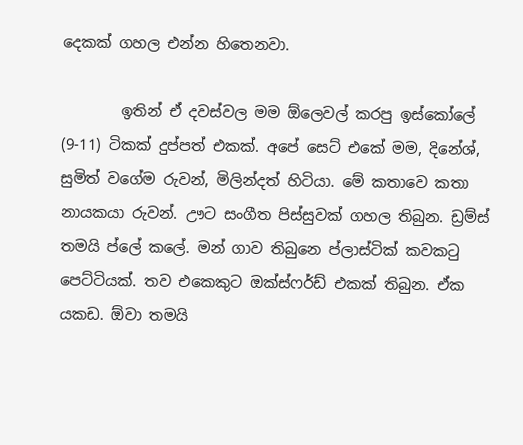දෙකක් ගහල එන්න හිතෙනවා.

        ඉතින් ඒ දවස්වල මම ඕලෙවල් කරපු ඉස්කෝලේ (9-11) ටිකක් දුප්පත් එකක්. අපේ සෙට් එකේ මම, දිනේශ්, සුමිත් වගේම රුවන්, මිලින්දත් හිටියා. මේ කතාවෙ කතා නායකයා රුවන්. ඌට සංගීත පිස්සුවක් ගහල තිබුන. ඩ්‍රම්ස් තමයි ප්ලේ කලේ. මන් ගාව තිබුනෙ ප්ලාස්ටික් කවකටු පෙට්ටියක්. තව එකෙකුට ඔක්ස්ෆර්ඩ් එකක් තිබුන. ඒක යකඩ. ඕවා තමයි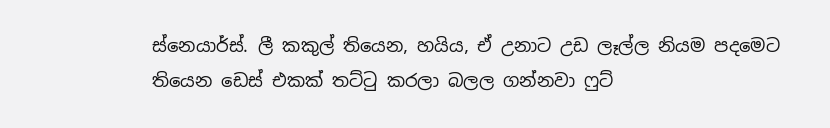ස්නෙයාර්ස්. ලී කකුල් තියෙන, හයිය, ඒ උනාට උඩ ලෑල්ල නියම පදමෙට තියෙන ඩෙස් එකක් තට්ටු කරලා බලල ගන්නවා ෆුට්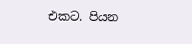එකට. පියන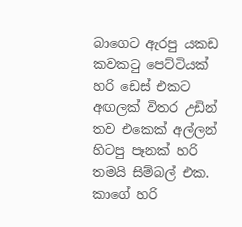බාගෙට ඇරපු යකඩ කවකටු පෙට්ටියක් හරි ඩෙස් එකට අඟලක් විතර උඩින් තව එකෙක් අල්ලන් හිටපු පෑනක් හරි තමයි සිම්බල් එක. කාගේ හරි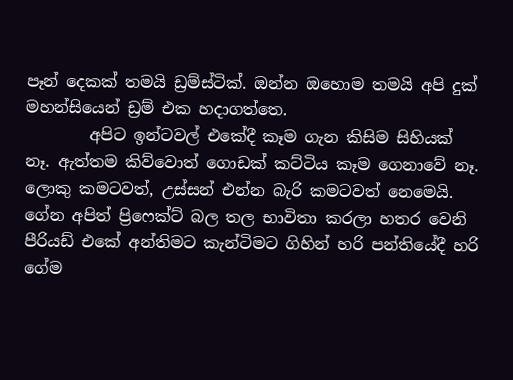පෑන් දෙකක් තමයි ඩ්‍රම්ස්ටික්. ඔන්න ඔහොම තමයි අපි දුක් මහන්සියෙන් ඩ්‍රම් එක හදාගත්තෙ.
        අපිට ඉන්ටවල් එකේදී කෑම ගැන කිසිම සිහියක් නෑ. ඇත්තම කිව්වොත් ගොඩක් කට්ටිය කෑම ගෙනාවේ නෑ. ලොකු කමටවත්, උස්සන් එන්න බැරි කමටවත් නෙමෙයි.   ගේන අපිත් ප්‍රිෆෙක්ට් බල තල භාවිතා කරලා හතර වෙනි පීරියඩ් එකේ අන්තිමට කැන්ටිමට ගිහින් හරි පන්තියේදී හරි ගේම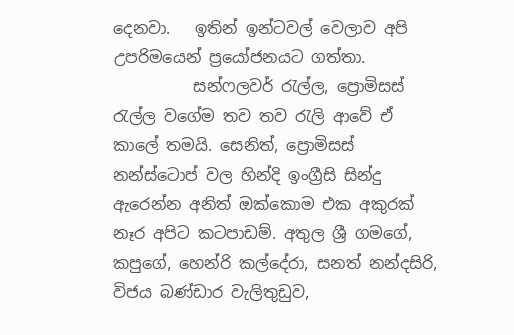දෙනවා.   ඉතින් ඉන්ටවල් වෙලාව අපි උපරිමයෙන් ප්‍රයෝජනයට ගත්තා.
          සන්ෆලවර් රැල්ල, ප්‍රොමිසස් රැල්ල වගේම තව තව රැලි ආවේ ඒ කාලේ තමයි. සෙනිත්, ප්‍රොමිසස් නන්ස්ටොප් වල හින්දි ඉංග්‍රීසි සින්දු ඇරෙන්න අනිත් ඔක්කොම එක අකුරක් නෑර අපිට කටපාඩම්. අතුල ශ්‍රී ගමගේ, කපුගේ, හෙන්රි කල්දේරා, සනත් නන්දසිරි, විජය බණ්ඩාර වැලිතුඩුව,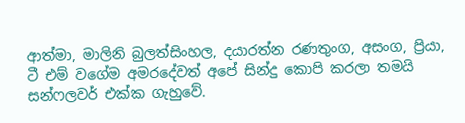ආත්මා, මාලිනි බුලත්සිංහල, දයාරත්න රණතුංග, අසංග, ප්‍රියා, ටී එම් වගේම අමරදේවත් අපේ සින්දු කොපි කරලා තමයි සන්ෆලවර් එක්ක ගැහුවේ.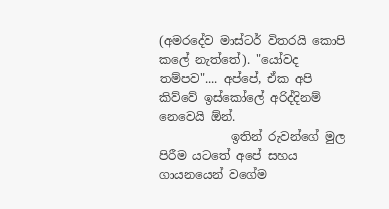(අමරදේව මාස්ටර් විතරයි කොපි කලේ නැත්තේ). "යෝවද තම්පව".... අප්පේ, ඒක අපි කිව්වේ ඉස්කෝලේ අරිද්දිනම් නෙවෙයි ඕන්.
            ඉතින් රුවන්ගේ මුල පිරීම යටතේ අපේ සහය ගායනයෙන් වගේම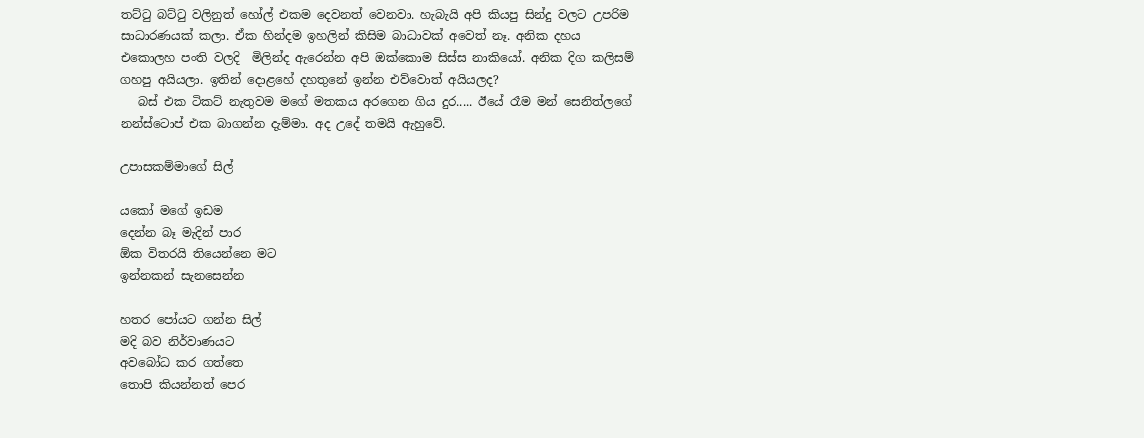තට්ටු බට්ටු වලිනුත් හෝල් එකම දෙවනත් වෙනවා. හැබැයි අපි කියපු සින්දු වලට උපරිම සාධාරණයක් කලා. ඒක හින්දම ඉහලින් කිසිම බාධාවක් අවෙත් නෑ. අනික දහය එකොලහ පංති වලදි  මිලින්ද ඇරෙන්න අපි ඔක්කොම සිස්ස නාකියෝ. අනික දිග කලිසම් ගහපු අයියලා. ඉතින් දොළහේ දහතුනේ ඉන්න එව්වොත් අයියලද?
   බස් එක ටිකට් නැතුවම මගේ මතකය අරගෙන ගිය දුර..... ඊයේ රෑම මන් සෙනිත්ලගේ නන්ස්ටොප් එක බාගන්න දැම්මා. අද උදේ තමයි ඇහුවේ.

උපාසකම්මාගේ සිල්

යකෝ මගේ ඉඩම
දෙන්න බෑ මැදින් පාර
ඕක විතරයි තියෙන්නෙ මට
ඉන්නකන් සැනසෙන්න

හතර පෝයට ගන්න සිල්
මදි බව නිර්වාණයට
අවබෝධ කර ගත්තෙ
තොපි කියන්නත් පෙර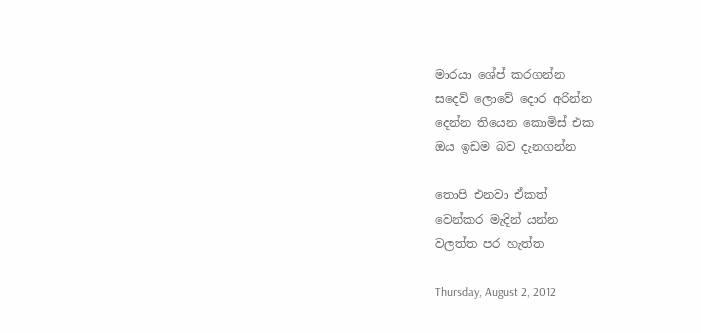මාරයා ශේප් කරගන්න
සදෙව් ලොවේ දොර අරින්න
දෙන්න තියෙන කොමිස් එක
ඔය ඉඩම බව දැනගන්න

තොපි එනවා ඒකත්
වෙන්කර මැදින් යන්න
වලත්ත පර හැත්ත

Thursday, August 2, 2012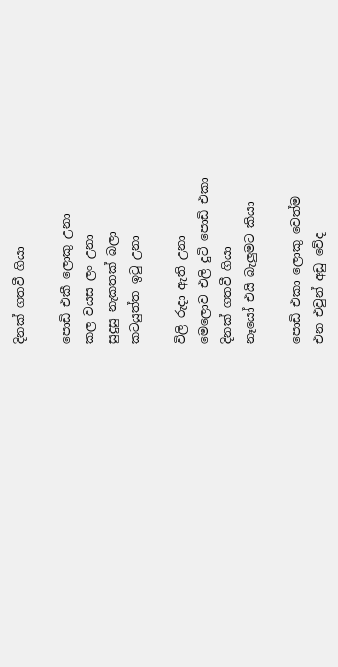දිනක් ගතවී ගියා

පොඩි එකී ලොකු උනා
කල වයස ලං උනා
සුදුසු නැකතක් බලා
කටයුත්ත ඉටු උනා

විලි රුදා ඇති උනා
මෙලොව එලි දුටි පොඩි එකා
දිනක් ගතවී ගියා
නෑයෝ එයි බැලුමට කියා

පොඩි එකා ලොකු වෙත්ම
එන එවුන් අඩු වේද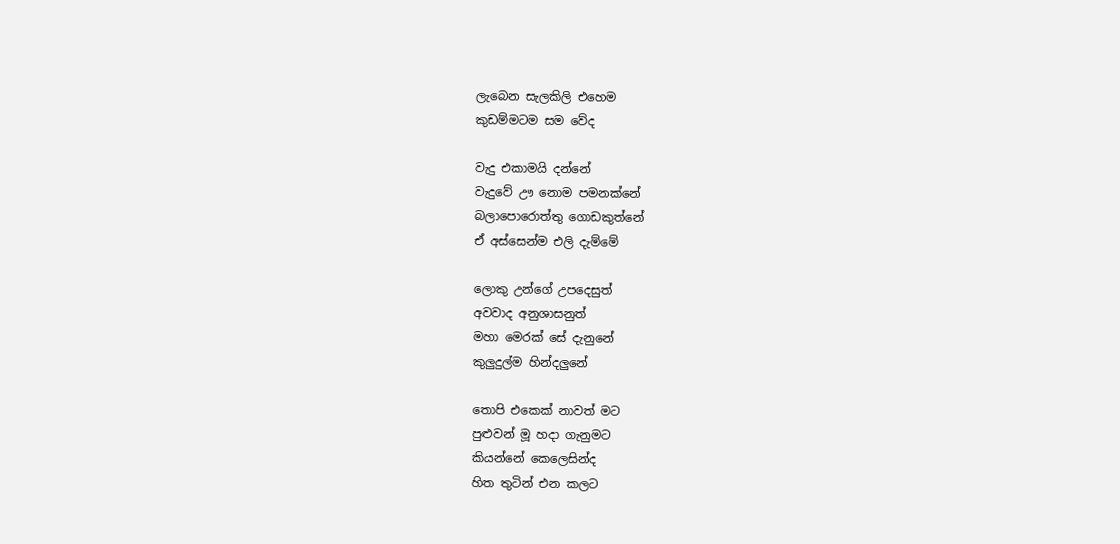ලැබෙන සැලකිලි එහෙම
කුඩම්මටම සම වේද

වැදු එකාමයි දන්නේ
වැදුවේ ඌ නොම පමනක්නේ
බලාපොරොත්තු ගොඩකුත්නේ
ඒ අස්සෙන්ම එලි දැම්මේ

ලොකු උන්ගේ උපදෙසුත්
අවවාද අනුශාසනුත්
මහා මෙරක් සේ දැනුනේ
කුලුදුල්ම හින්දලුනේ

තොපි එකෙක් නාවත් මට
පුළුවන් මූ හදා ගැනුමට
කියන්නේ කෙලෙසින්ද
හිත තුටින් එන කලට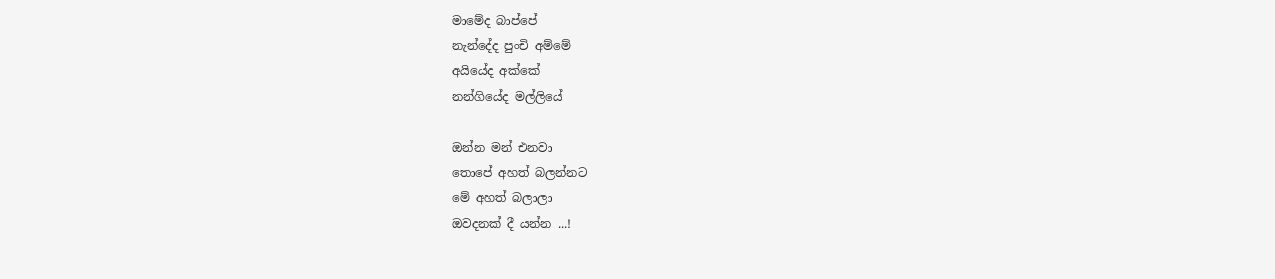මාමේද බාප්පේ
නැන්දේද පුංචි අම්මේ
අයියේද අක්කේ
නන්ගියේද මල්ලියේ

ඔන්න මන් එනවා
තොපේ අහත් බලන්නට
මේ අහත් බලාලා
ඔවදනක් දී යන්න ...!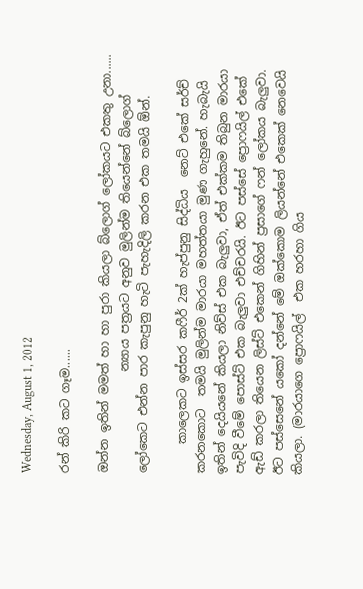Wednesday, August 1, 2012

රන් කිරි කට ගෑම......

ඔන්න ඉතින් මමත් හා හා පුරා කියලා බ්ලොග් ලෝකයට එකතු උනා......
                 න්‍යාය පත්‍රයට අනුව මුලින්ම තියෙන්නේ බ්ලොග් ලෝකෙට එන්න පාර කැපුනු හැටි පැහැදිලි කරන එක තමයි ඕන්.

     කාලෙකට ඉස්සර කෆීර් 2ක් හැප්පුනු සිද්ධිය  නෙට් එකේ සර්ච් කරනකොට  තමයි මුලින්ම මාරයා මහත්තයා මුණ ගැහුනේ. හැබැයි ඉතින් දෙයියනේ කියලා නිව්ස් එක බැලුවා, ඒත් එක්කම තිබුන මාරයා
පැවිදි වීමේ පොස්ට් එක බැලුවා එච්චරයි. ඊට පස්සේ ප්‍රොෆයිල් එකේ ඇඩ් කරලා තියෙන ලිස්ට් එකෙන් ගිහින් ප්‍රසාගේ ෆන් ලෝකය බැලුවා. ඊට පස්සෙනේ යකෝ දන්නේ මේ ඔක්කොම ලියන්නේ එකෙක් නෙවෙයි කියලා. (මාරයාගෙ ප්‍රොෆයිල්  එක හරහා ගිය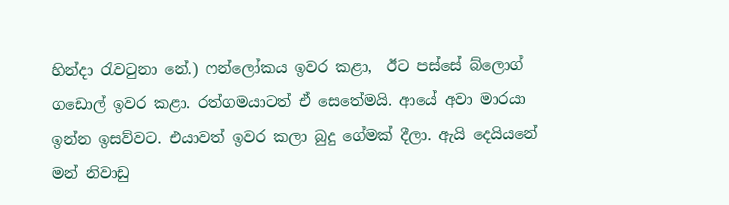හින්දා රැවටුනා නේ.) ෆන්ලෝකය ඉවර කළා,  ඊට පස්සේ බ්ලොග් ගඩොල් ඉවර කළා. රත්ගමයාටත් ඒ සෙතේමයි. ආයේ අවා මාරයා ඉන්න ඉසව්වට. එයාවත් ඉවර කලා බුදු ගේමක් දීලා. ඇයි දෙයියනේ මන් නිවාඩු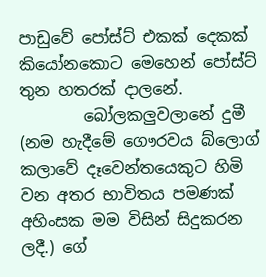පාඩුවේ පෝස්ට් එකක් දෙකක් කියෝනකොට මෙහෙන් පෝස්ට් තුන හතරක් දාලනේ.
        බෝලකලුවලානේ දුමී (නම හැදීමේ ගෞරවය බ්ලොග් කලාවේ දෑවෙන්තයෙකුට හිමි වන අතර භාවිතය පමණක් අහිංසක මම විසින් සිදුකරන ලදී.) ගේ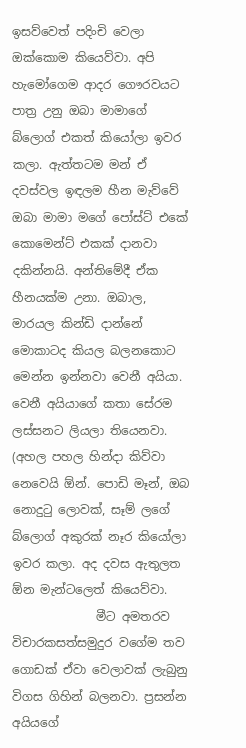ඉසව්වෙත් පදිංචි වෙලා ඔක්කොම කියෙව්වා. අපි හැමෝගෙම ආදර ගෞරවයට පාත්‍ර උනු ඔබා මාමාගේ බ්ලොග් එකත් කියෝලා ඉවර කලා. ඇත්තටම මන් ඒ දවස්වල ඉඳලම හීන මැව්වේ ඔබා මාමා මගේ පෝස්ට් එකේ කොමෙන්ට් එකක් දානවා දකින්නයි. අන්තිමේදී ඒක හීනයක්ම උනා. ඔබාල, මාරයල කින්ඩි දාන්නේ මොකාටද කියල බලනකොට මෙන්න ඉන්නවා වෙනී අයියා. වෙනී අයියාගේ කතා සේරම ලස්සනට ලියලා තියෙනවා. (අහල පහල හින්දා කිව්වා නෙවෙයි ඕන්. පොඩි මෑන්, ඔබ නොදුටු ලොවක්, සෑම් ලගේ බ්ලොග් අකුරක් නෑර කියෝලා ඉවර කලා. අද දවස ඇතුලත ඕන මැන්ටලෙත් කියෙව්වා.
              මීට අමතරව විචාරකසත්සමුදුර වගේම තව ගොඩක් ඒවා වෙලාවක් ලැබුනු විගස ගිහින් බලනවා. ප්‍රසන්න අයියගේ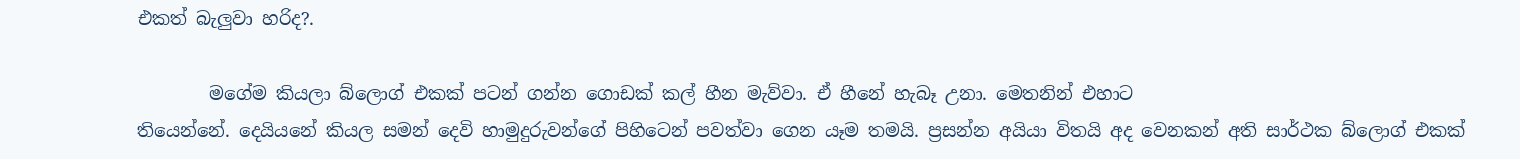එකත් බැලුවා හරිද?.

        මගේම කියලා බ්ලොග් එකක් පටන් ගන්න ගොඩක් කල් හීන මැව්වා. ඒ හීනේ හැබෑ උනා. මෙතනින් එහාට
තියෙන්නේ. දෙයියනේ කියල සමන් දෙවි හාමුදුරුවන්ගේ පිහිටෙන් පවත්වා ගෙන යෑම තමයි. ප්‍රසන්න අයියා විතයි අද වෙනකන් අති සාර්ථක බ්ලොග් එකක්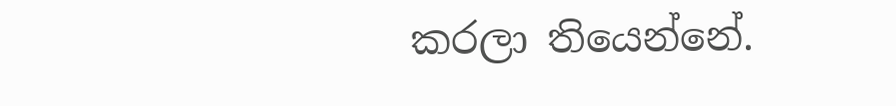කරලා තියෙන්නේ.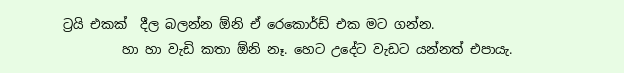ට්‍රයි එකක්  දීල බලන්න ඕනි ඒ රෙකොර්ඩ් එක මට ගන්න.
         හා හා වැඩි කතා ඕනි නෑ. හෙට උදේට වැඩට යන්නත් එපායැ.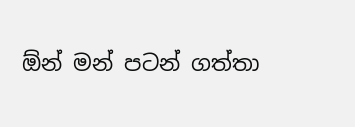ඕන් මන් පටන් ගත්තා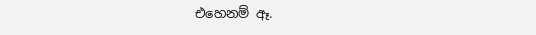එහෙනම් ඈ.